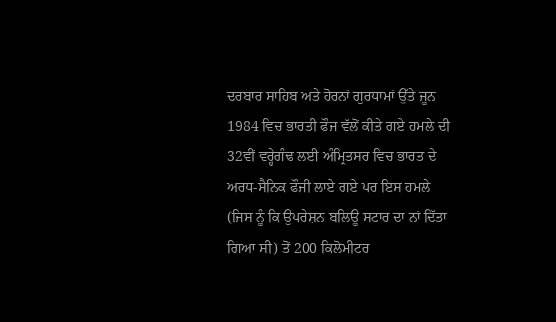ਦਰਬਾਰ ਸਾਹਿਬ ਅਤੇ ਹੋਰਨਾਂ ਗੁਰਧਾਮਾਂ ਉੱਤੇ ਜੂਨ 1984 ਵਿਚ ਭਾਰਤੀ ਫੌਜ ਵੱਲੋਂ ਕੀਤੇ ਗਏ ਹਮਲੇ ਦੀ 32ਵੀਂ ਵਰ੍ਹੇਗੰਢ ਲਈ ਅੰਮ੍ਰਿਤਸਰ ਵਿਚ ਭਾਰਤ ਦੇ ਅਰਧ-ਸੈਨਿਕ ਫੌਜੀ ਲਾਏ ਗਏ ਪਰ ਇਸ ਹਮਲੇ (ਜਿਸ ਨੂੰ ਕਿ ਉਪਰੇਸ਼ਨ ਬਲਿਊ ਸਟਾਰ ਦਾ ਨਾਂ ਦਿੱਤਾ ਗਿਆ ਸੀ) ਤੋਂ 200 ਕਿਲੋਮੀਟਰ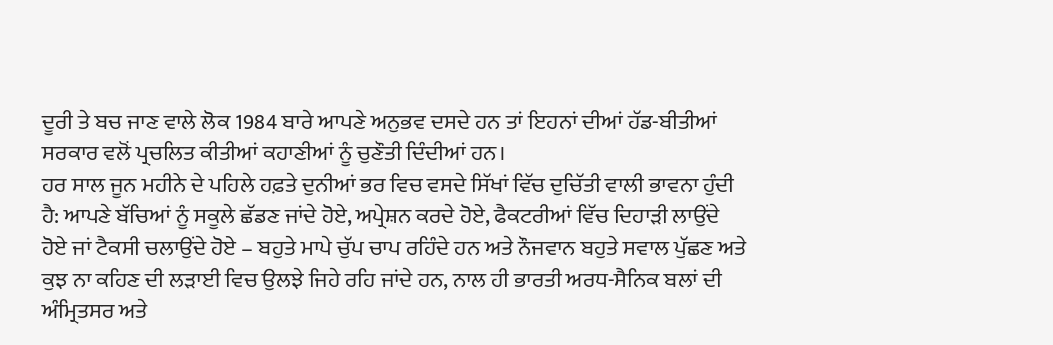ਦੂਰੀ ਤੇ ਬਚ ਜਾਣ ਵਾਲੇ ਲੋਕ 1984 ਬਾਰੇ ਆਪਣੇ ਅਨੁਭਵ ਦਸਦੇ ਹਨ ਤਾਂ ਇਹਨਾਂ ਦੀਆਂ ਹੱਡ-ਬੀਤੀਆਂ ਸਰਕਾਰ ਵਲੋਂ ਪ੍ਰਚਲਿਤ ਕੀਤੀਆਂ ਕਹਾਣੀਆਂ ਨੂੰ ਚੁਣੌਤੀ ਦਿੰਦੀਆਂ ਹਨ।
ਹਰ ਸਾਲ ਜੂਨ ਮਹੀਨੇ ਦੇ ਪਹਿਲੇ ਹਫ਼ਤੇ ਦੁਨੀਆਂ ਭਰ ਵਿਚ ਵਸਦੇ ਸਿੱਖਾਂ ਵਿੱਚ ਦੁਚਿੱਤੀ ਵਾਲੀ ਭਾਵਨਾ ਹੁੰਦੀ ਹੈ: ਆਪਣੇ ਬੱਚਿਆਂ ਨੂੰ ਸਕੂਲੇ ਛੱਡਣ ਜਾਂਦੇ ਹੋਏ, ਅਪ੍ਰੇਸ਼ਨ ਕਰਦੇ ਹੋਏ, ਫੈਕਟਰੀਆਂ ਵਿੱਚ ਦਿਹਾੜੀ ਲਾਉਂਦੇ ਹੋਏ ਜਾਂ ਟੈਕਸੀ ਚਲਾਉਂਦੇ ਹੋਏ – ਬਹੁਤੇ ਮਾਪੇ ਚੁੱਪ ਚਾਪ ਰਹਿੰਦੇ ਹਨ ਅਤੇ ਨੌਜਵਾਨ ਬਹੁਤੇ ਸਵਾਲ ਪੁੱਛਣ ਅਤੇ ਕੁਝ ਨਾ ਕਹਿਣ ਦੀ ਲੜਾਈ ਵਿਚ ਉਲਝੇ ਜਿਹੇ ਰਹਿ ਜਾਂਦੇ ਹਨ, ਨਾਲ ਹੀ ਭਾਰਤੀ ਅਰਧ-ਸੈਨਿਕ ਬਲਾਂ ਦੀ ਅੰਮ੍ਰਿਤਸਰ ਅਤੇ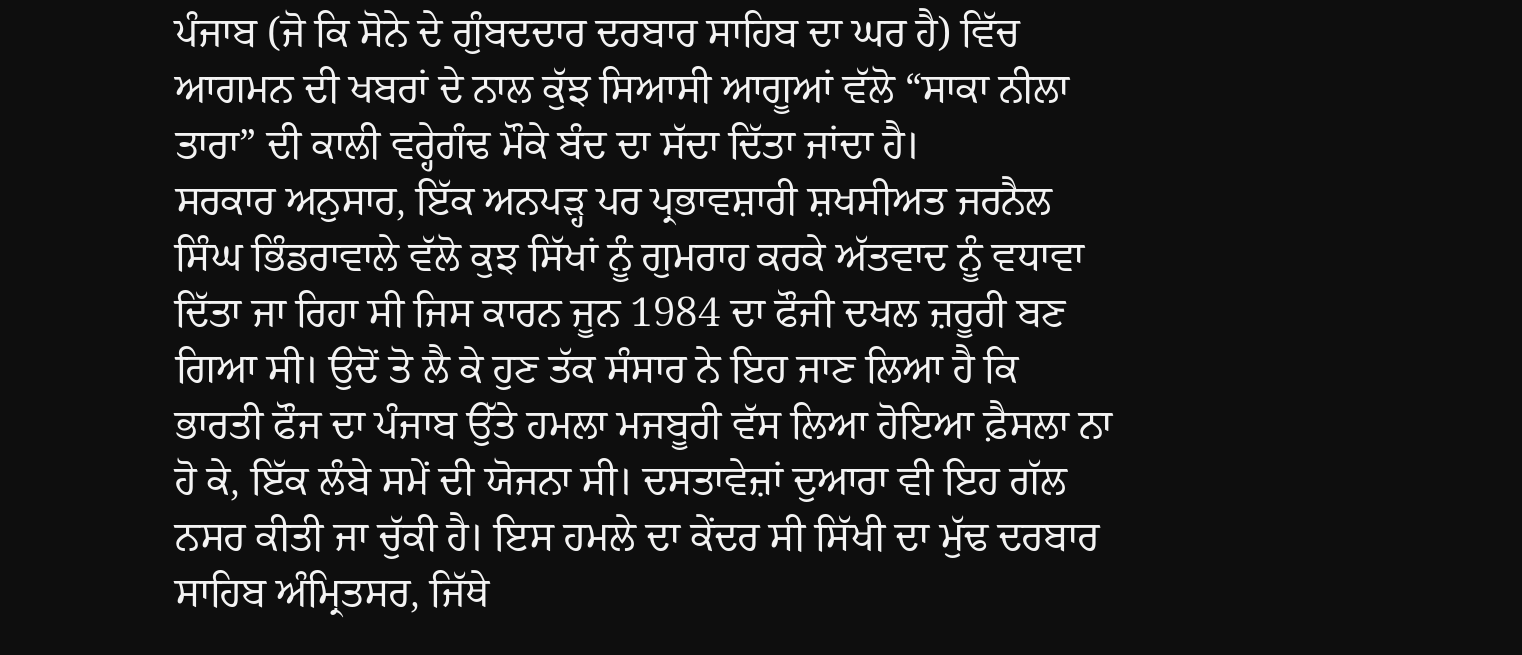ਪੰਜਾਬ (ਜੋ ਕਿ ਸੋਨੇ ਦੇ ਗੁੰਬਦਦਾਰ ਦਰਬਾਰ ਸਾਹਿਬ ਦਾ ਘਰ ਹੈ) ਵਿੱਚ ਆਗਮਨ ਦੀ ਖਬਰਾਂ ਦੇ ਨਾਲ ਕੁੱਝ ਸਿਆਸੀ ਆਗੂਆਂ ਵੱਲੋ “ਸਾਕਾ ਨੀਲਾ ਤਾਰਾ” ਦੀ ਕਾਲੀ ਵਰ੍ਹੇਗੰਢ ਮੌਕੇ ਬੰਦ ਦਾ ਸੱਦਾ ਦਿੱਤਾ ਜਾਂਦਾ ਹੈ।
ਸਰਕਾਰ ਅਨੁਸਾਰ, ਇੱਕ ਅਨਪੜ੍ਹ ਪਰ ਪ੍ਰਭਾਵਸ਼ਾਰੀ ਸ਼ਖਸੀਅਤ ਜਰਨੈਲ ਸਿੰਘ ਭਿੰਡਰਾਵਾਲੇ ਵੱਲੋ ਕੁਝ ਸਿੱਖਾਂ ਨੂੰ ਗੁਮਰਾਹ ਕਰਕੇ ਅੱਤਵਾਦ ਨੂੰ ਵਧਾਵਾ ਦਿੱਤਾ ਜਾ ਰਿਹਾ ਸੀ ਜਿਸ ਕਾਰਨ ਜੂਨ 1984 ਦਾ ਫੌਜੀ ਦਖਲ ਜ਼ਰੂਰੀ ਬਣ ਗਿਆ ਸੀ। ਉਦੋਂ ਤੋ ਲੈ ਕੇ ਹੁਣ ਤੱਕ ਸੰਸਾਰ ਨੇ ਇਹ ਜਾਣ ਲਿਆ ਹੈ ਕਿ ਭਾਰਤੀ ਫੌਜ ਦਾ ਪੰਜਾਬ ਉੱਤੇ ਹਮਲਾ ਮਜਬੂਰੀ ਵੱਸ ਲਿਆ ਹੋਇਆ ਫ਼ੈਸਲਾ ਨਾ ਹੋ ਕੇ, ਇੱਕ ਲੰਬੇ ਸਮੇਂ ਦੀ ਯੋਜਨਾ ਸੀ। ਦਸਤਾਵੇਜ਼ਾਂ ਦੁਆਰਾ ਵੀ ਇਹ ਗੱਲ ਨਸਰ ਕੀਤੀ ਜਾ ਚੁੱਕੀ ਹੈ। ਇਸ ਹਮਲੇ ਦਾ ਕੇਂਦਰ ਸੀ ਸਿੱਖੀ ਦਾ ਮੁੱਢ ਦਰਬਾਰ ਸਾਹਿਬ ਅੰਮ੍ਰਿਤਸਰ, ਜਿੱਥੇ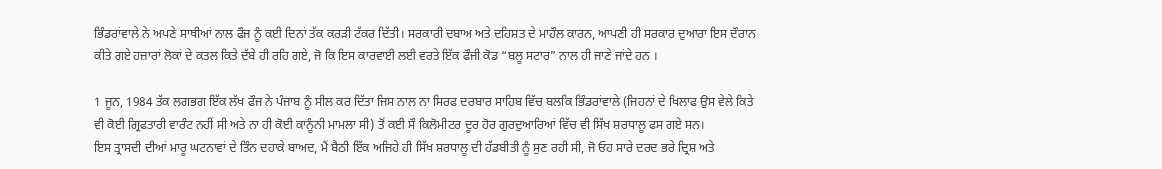ਭਿੰਡਰਾਂਵਾਲੇ ਨੇ ਅਪਣੇ ਸਾਥੀਆਂ ਨਾਲ ਫੌਜ ਨੂੰ ਕਈ ਦਿਨਾਂ ਤੱਕ ਕਰੜੀ ਟੱਕਰ ਦਿੱਤੀ। ਸਰਕਾਰੀ ਦਬਾਅ ਅਤੇ ਦਹਿਸ਼ਤ ਦੇ ਮਾਹੌਲ ਕਾਰਨ, ਆਪਣੀ ਹੀ ਸਰਕਾਰ ਦੁਆਰਾ ਇਸ ਦੌਰਾਨ ਕੀਤੇ ਗਏ ਹਜ਼ਾਰਾਂ ਲੋਕਾਂ ਦੇ ਕਤਲ ਕਿਤੇ ਦੱਬੇ ਹੀ ਰਹਿ ਗਏ, ਜੋ ਕਿ ਇਸ ਕਾਰਵਾਈ ਲਈ ਵਰਤੇ ਇੱਕ ਫੌਜੀ ਕੋਡ “ਬਲੂ ਸਟਾਰ” ਨਾਲ ਹੀ ਜਾਣੇ ਜਾਂਦੇ ਹਨ ।

1 ਜੂਨ, 1984 ਤੱਕ ਲਗਭਗ ਇੱਕ ਲੱਖ ਫੌਜ ਨੇ ਪੰਜਾਬ ਨੂੰ ਸੀਲ ਕਰ ਦਿੱਤਾ ਜਿਸ ਨਾਲ ਨਾ ਸਿਰਫ ਦਰਬਾਰ ਸਾਹਿਬ ਵਿੱਚ ਬਲਕਿ ਭਿੰਡਰਾਂਵਾਲੇ (ਜਿਹਨਾਂ ਦੇ ਖਿਲਾਫ ਉਸ ਵੇਲੇ ਕਿਤੇ ਵੀ ਕੋਈ ਗ੍ਰਿਫਤਾਰੀ ਵਾਰੰਟ ਨਹੀਂ ਸੀ ਅਤੇ ਨਾ ਹੀ ਕੋਈ ਕਾਨੂੰਨੀ ਮਾਮਲਾ ਸੀ) ਤੋਂ ਕਈ ਸੌ ਕਿਲੋਮੀਟਰ ਦੂਰ ਹੋਰ ਗੁਰਦੁਆਰਿਆਂ ਵਿੱਚ ਵੀ ਸਿੱਖ ਸ਼ਰਧਾਲੂ ਫਸ ਗਏ ਸਨ।
ਇਸ ਤ੍ਰਾਸਦੀ ਦੀਆਂ ਮਾਰੂ ਘਟਨਾਵਾਂ ਦੇ ਤਿੰਨ ਦਹਾਕੇ ਬਾਅਦ, ਮੈਂ ਬੈਠੀ ਇੱਕ ਅਜਿਹੇ ਹੀ ਸਿੱਖ ਸ਼ਰਧਾਲੂ ਦੀ ਹੱਡਬੀਤੀ ਨੂੰ ਸੁਣ ਰਹੀ ਸੀ, ਜੋ ਓਹ ਸਾਰੇ ਦਰਦ ਭਰੇ ਦ੍ਰਿਸ਼ ਅਤੇ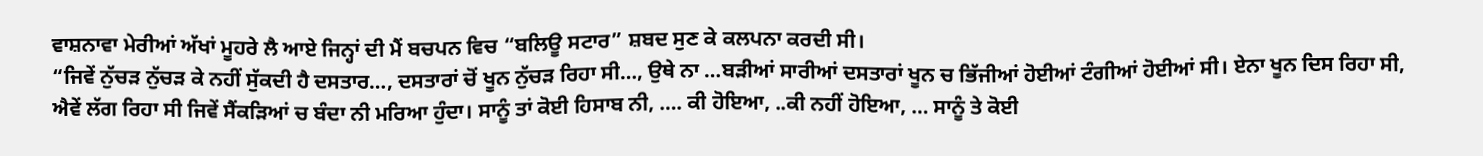ਵਾਸ਼ਨਾਵਾ ਮੇਰੀਆਂ ਅੱਖਾਂ ਮੂਹਰੇ ਲੈ ਆਏ ਜਿਨ੍ਹਾਂ ਦੀ ਮੈਂ ਬਚਪਨ ਵਿਚ “ਬਲਿਊ ਸਟਾਰ” ਸ਼ਬਦ ਸੁਣ ਕੇ ਕਲਪਨਾ ਕਰਦੀ ਸੀ।
“ਜਿਵੇਂ ਨੁੱਚੜ ਨੁੱਚੜ ਕੇ ਨਹੀਂ ਸੁੱਕਦੀ ਹੈ ਦਸਤਾਰ…, ਦਸਤਾਰਾਂ ਚੋਂ ਖੂਨ ਨੁੱਚੜ ਰਿਹਾ ਸੀ…, ਉਥੇ ਨਾ …ਬੜੀਆਂ ਸਾਰੀਆਂ ਦਸਤਾਰਾਂ ਖੂਨ ਚ ਭਿੱਜੀਆਂ ਹੋਈਆਂ ਟੰਗੀਆਂ ਹੋਈਆਂ ਸੀ। ਏਨਾ ਖੂਨ ਦਿਸ ਰਿਹਾ ਸੀ, ਐਵੇਂ ਲੱਗ ਰਿਹਾ ਸੀ ਜਿਵੇਂ ਸੈਂਕੜਿਆਂ ਚ ਬੰਦਾ ਨੀ ਮਰਿਆ ਹੁੰਦਾ। ਸਾਨੂੰ ਤਾਂ ਕੋਈ ਹਿਸਾਬ ਨੀ, …. ਕੀ ਹੋਇਆ, ..ਕੀ ਨਹੀਂ ਹੋਇਆ, … ਸਾਨੂੰ ਤੇ ਕੋਈ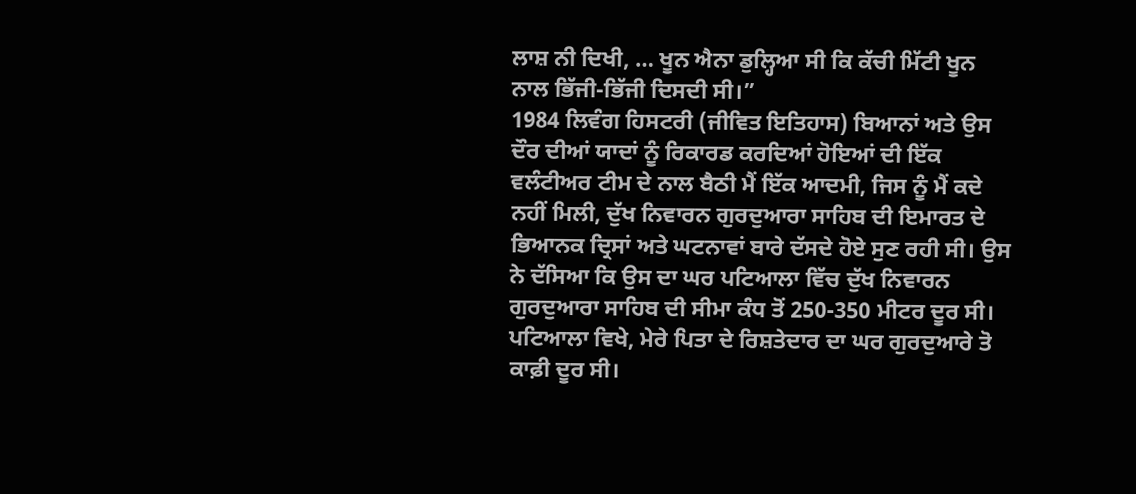ਲਾਸ਼ ਨੀ ਦਿਖੀ, … ਖੂਨ ਐਨਾ ਡੁਲ੍ਹਿਆ ਸੀ ਕਿ ਕੱਚੀ ਮਿੱਟੀ ਖੂਨ ਨਾਲ ਭਿੱਜੀ-ਭਿੱਜੀ ਦਿਸਦੀ ਸੀ।”
1984 ਲਿਵੰਗ ਹਿਸਟਰੀ (ਜੀਵਿਤ ਇਤਿਹਾਸ) ਬਿਆਨਾਂ ਅਤੇ ਉਸ ਦੌਰ ਦੀਆਂ ਯਾਦਾਂ ਨੂੰ ਰਿਕਾਰਡ ਕਰਦਿਆਂ ਹੋਇਆਂ ਦੀ ਇੱਕ ਵਲੰਟੀਅਰ ਟੀਮ ਦੇ ਨਾਲ ਬੈਠੀ ਮੈਂ ਇੱਕ ਆਦਮੀ, ਜਿਸ ਨੂੰ ਮੈਂ ਕਦੇ ਨਹੀਂ ਮਿਲੀ, ਦੁੱਖ ਨਿਵਾਰਨ ਗੁਰਦੁਆਰਾ ਸਾਹਿਬ ਦੀ ਇਮਾਰਤ ਦੇ ਭਿਆਨਕ ਦ੍ਰਿਸਾਂ ਅਤੇ ਘਟਨਾਵਾਂ ਬਾਰੇ ਦੱਸਦੇ ਹੋਏ ਸੁਣ ਰਹੀ ਸੀ। ਉਸ ਨੇ ਦੱਸਿਆ ਕਿ ਉਸ ਦਾ ਘਰ ਪਟਿਆਲਾ ਵਿੱਚ ਦੁੱਖ ਨਿਵਾਰਨ ਗੁਰਦੁਆਰਾ ਸਾਹਿਬ ਦੀ ਸੀਮਾ ਕੰਧ ਤੋਂ 250-350 ਮੀਟਰ ਦੂਰ ਸੀ।
ਪਟਿਆਲਾ ਵਿਖੇ, ਮੇਰੇ ਪਿਤਾ ਦੇ ਰਿਸ਼ਤੇਦਾਰ ਦਾ ਘਰ ਗੁਰਦੁਆਰੇ ਤੋ ਕਾਫ਼ੀ ਦੂਰ ਸੀ।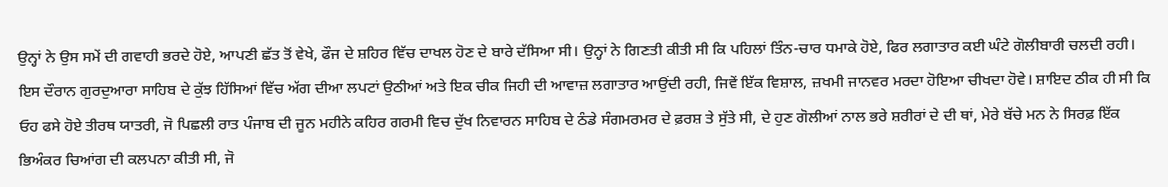ਉਨ੍ਹਾਂ ਨੇ ਉਸ ਸਮੇਂ ਦੀ ਗਵਾਹੀ ਭਰਦੇ ਹੋਏ, ਆਪਣੀ ਛੱਤ ਤੋਂ ਵੇਖੇ, ਫੌਜ ਦੇ ਸ਼ਹਿਰ ਵਿੱਚ ਦਾਖਲ ਹੋਣ ਦੇ ਬਾਰੇ ਦੱਸਿਆ ਸੀ। ਉਨ੍ਹਾਂ ਨੇ ਗਿਣਤੀ ਕੀਤੀ ਸੀ ਕਿ ਪਹਿਲਾਂ ਤਿੰਨ-ਚਾਰ ਧਮਾਕੇ ਹੋਏ, ਫਿਰ ਲਗਾਤਾਰ ਕਈ ਘੰਟੇ ਗੋਲੀਬਾਰੀ ਚਲਦੀ ਰਹੀ। ਇਸ ਦੌਰਾਨ ਗੁਰਦੁਆਰਾ ਸਾਹਿਬ ਦੇ ਕੁੱਝ ਹਿੱਸਿਆਂ ਵਿੱਚ ਅੱਗ ਦੀਆ ਲਪਟਾਂ ਉਠੀਆਂ ਅਤੇ ਇਕ ਚੀਕ ਜਿਹੀ ਦੀ ਆਵਾਜ਼ ਲਗਾਤਾਰ ਆਉਂਦੀ ਰਹੀ, ਜਿਵੇਂ ਇੱਕ ਵਿਸ਼ਾਲ, ਜ਼ਖਮੀ ਜਾਨਵਰ ਮਰਦਾ ਹੋਇਆ ਚੀਖਦਾ ਹੋਵੇ। ਸ਼ਾਇਦ ਠੀਕ ਹੀ ਸੀ ਕਿ ਓਹ ਫਸੇ ਹੋਏ ਤੀਰਥ ਯਾਤਰੀ, ਜੋ ਪਿਛਲੀ ਰਾਤ ਪੰਜਾਬ ਦੀ ਜੂਨ ਮਹੀਨੇ ਕਹਿਰ ਗਰਮੀ ਵਿਚ ਦੁੱਖ ਨਿਵਾਰਨ ਸਾਹਿਬ ਦੇ ਠੰਡੇ ਸੰਗਮਰਮਰ ਦੇ ਫ਼ਰਸ਼ ਤੇ ਸੁੱਤੇ ਸੀ, ਦੇ ਹੁਣ ਗੋਲੀਆਂ ਨਾਲ ਭਰੇ ਸ਼ਰੀਰਾਂ ਦੇ ਦੀ ਥਾਂ, ਮੇਰੇ ਬੱਚੇ ਮਨ ਨੇ ਸਿਰਫ਼ ਇੱਕ ਭਿਅੰਕਰ ਚਿਆਂਗ ਦੀ ਕਲਪਨਾ ਕੀਤੀ ਸੀ, ਜੋ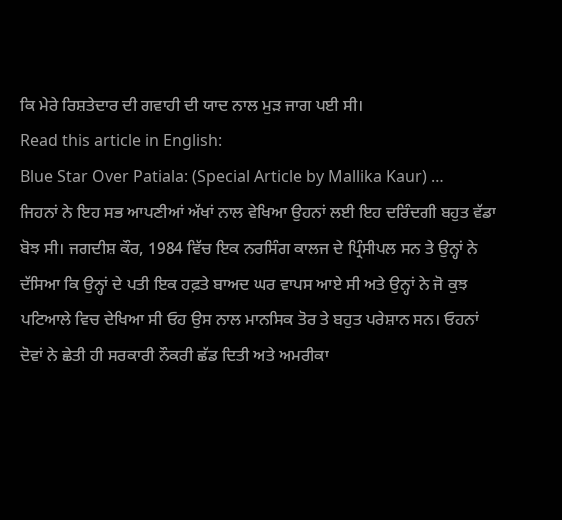ਕਿ ਮੇਰੇ ਰਿਸ਼ਤੇਦਾਰ ਦੀ ਗਵਾਹੀ ਦੀ ਯਾਦ ਨਾਲ ਮੁੜ ਜਾਗ ਪਈ ਸੀ।
Read this article in English:
Blue Star Over Patiala: (Special Article by Mallika Kaur) …
ਜਿਹਨਾਂ ਨੇ ਇਹ ਸਭ ਆਪਣੀਆਂ ਅੱਖਾਂ ਨਾਲ ਵੇਖਿਆ ਉਹਨਾਂ ਲਈ ਇਹ ਦਰਿੰਦਗੀ ਬਹੁਤ ਵੱਡਾ ਬੋਝ ਸੀ। ਜਗਦੀਸ਼ ਕੌਰ, 1984 ਵਿੱਚ ਇਕ ਨਰਸਿੰਗ ਕਾਲਜ ਦੇ ਪ੍ਰਿੰਸੀਪਲ ਸਨ ਤੇ ਉਨ੍ਹਾਂ ਨੇ ਦੱਸਿਆ ਕਿ ਉਨ੍ਹਾਂ ਦੇ ਪਤੀ ਇਕ ਹਫ਼ਤੇ ਬਾਅਦ ਘਰ ਵਾਪਸ ਆਏ ਸੀ ਅਤੇ ਉਨ੍ਹਾਂ ਨੇ ਜੋ ਕੁਝ ਪਟਿਆਲੇ ਵਿਚ ਦੇਖਿਆ ਸੀ ਓਹ ਉਸ ਨਾਲ ਮਾਨਸਿਕ ਤੋਰ ਤੇ ਬਹੁਤ ਪਰੇਸ਼ਾਨ ਸਨ। ਓਹਨਾਂ ਦੋਵਾਂ ਨੇ ਛੇਤੀ ਹੀ ਸਰਕਾਰੀ ਨੌਕਰੀ ਛੱਡ ਦਿਤੀ ਅਤੇ ਅਮਰੀਕਾ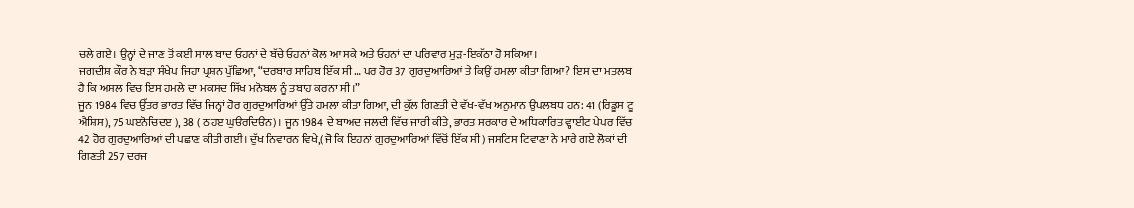ਚਲੇ ਗਏ। ਉਨ੍ਹਾਂ ਦੇ ਜਾਣ ਤੋਂ ਕਈ ਸਾਲ ਬਾਦ ਓਹਨਾਂ ਦੇ ਬੱਚੇ ਓਹਨਾਂ ਕੋਲ ਆ ਸਕੇ ਅਤੇ ਓਹਨਾਂ ਦਾ ਪਰਿਵਾਰ ਮੁੜ-ਇਕੱਠਾ ਹੋ ਸਕਿਆ।
ਜਗਦੀਸ਼ ਕੌਰ ਨੇ ਬੜਾ ਸੰਖੇਪ ਜਿਹਾ ਪ੍ਰਸ਼ਨ ਪੁੱਛਿਆ, “ਦਰਬਾਰ ਸਾਹਿਬ ਇੱਕ ਸੀ … ਪਰ ਹੋਰ 37 ਗੁਰਦੁਆਰਿਆਂ ਤੇ ਕਿਉਂ ਹਮਲਾ ਕੀਤਾ ਗਿਆ? ਇਸ ਦਾ ਮਤਲਬ ਹੈ ਕਿ ਅਸਲ ਵਿਚ ਇਸ ਹਮਲੇ ਦਾ ਮਕਸਦ ਸਿੱਖ ਮਨੋਬਲ ਨੂੰ ਤਬਾਹ ਕਰਨਾ ਸੀ।”
ਜੂਨ 1984 ਵਿਚ ਉੱਤਰ ਭਾਰਤ ਵਿੱਚ ਜਿਨ੍ਹਾਂ ਹੋਰ ਗੁਰਦੁਆਰਿਆਂ ਉੱਤੇ ਹਮਲਾ ਕੀਤਾ ਗਿਆ, ਦੀ ਕੁੱਲ ਗਿਣਤੀ ਦੇ ਵੱਖ-ਵੱਖ ਅਨੁਮਾਨ ਉਪਲਬਧ ਹਨ: 41 (ਰਿਡੂਸ ਟੂ ਐਸ਼ਿਸ), 75 ਘੲਨੋਚਿਦੲ ), 38 ( ਠਹੲ ਘੁੳਰਦਿੳਨ)। ਜੂਨ 1984 ਦੇ ਬਾਅਦ ਜਲਦੀ ਵਿੱਚ ਜਾਰੀ ਕੀਤੇ, ਭਾਰਤ ਸਰਕਾਰ ਦੇ ਅਧਿਕਾਰਿਤ ਵ੍ਹਾਈਟ ਪੇਪਰ ਵਿੱਚ 42 ਹੋਰ ਗੁਰਦੁਆਰਿਆਂ ਦੀ ਪਛਾਣ ਕੀਤੀ ਗਈ। ਦੁੱਖ ਨਿਵਾਰਨ ਵਿਖੇ,(ਜੋ ਕਿ ਇਹਨਾਂ ਗੁਰਦੁਆਰਿਆਂ ਵਿੱਚੋਂ ਇੱਕ ਸੀ) ਜਸਟਿਸ ਟਿਵਾਣਾ ਨੇ ਮਾਰੇ ਗਏ ਲੋਕਾਂ ਦੀ ਗਿਣਤੀ 257 ਦਰਜ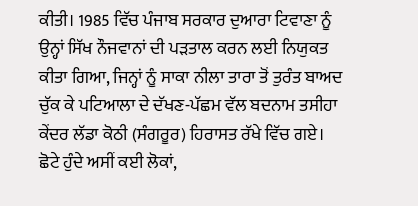ਕੀਤੀ। 1985 ਵਿੱਚ ਪੰਜਾਬ ਸਰਕਾਰ ਦੁਆਰਾ ਟਿਵਾਣਾ ਨੂੰ ਉਨ੍ਹਾਂ ਸਿੱਖ ਨੌਜਵਾਨਾਂ ਦੀ ਪੜਤਾਲ ਕਰਨ ਲਈ ਨਿਯੁਕਤ ਕੀਤਾ ਗਿਆ, ਜਿਨ੍ਹਾਂ ਨੂੰ ਸਾਕਾ ਨੀਲਾ ਤਾਰਾ ਤੋਂ ਤੁਰੰਤ ਬਾਅਦ ਚੁੱਕ ਕੇ ਪਟਿਆਲਾ ਦੇ ਦੱਖਣ-ਪੱਛਮ ਵੱਲ ਬਦਨਾਮ ਤਸੀਹਾ ਕੇਂਦਰ ਲੱਡਾ ਕੋਠੀ (ਸੰਗਰੂਰ) ਹਿਰਾਸਤ ਰੱਖੇ ਵਿੱਚ ਗਏ।
ਛੋਟੇ ਹੁੰਦੇ ਅਸੀਂ ਕਈ ਲੋਕਾਂ,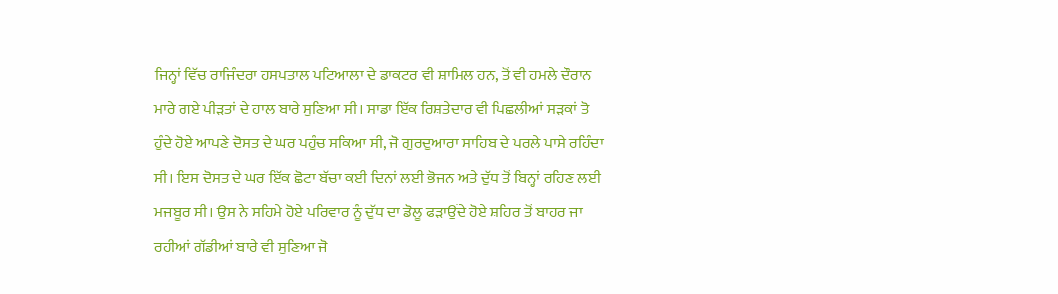ਜਿਨ੍ਹਾਂ ਵਿੱਚ ਰਾਜਿੰਦਰਾ ਹਸਪਤਾਲ ਪਟਿਆਲਾ ਦੇ ਡਾਕਟਰ ਵੀ ਸ਼ਾਮਿਲ ਹਨ, ਤੋਂ ਵੀ ਹਮਲੇ ਦੌਰਾਨ ਮਾਰੇ ਗਏ ਪੀੜਤਾਂ ਦੇ ਹਾਲ ਬਾਰੇ ਸੁਣਿਆ ਸੀ। ਸਾਡਾ ਇੱਕ ਰਿਸ਼ਤੇਦਾਰ ਵੀ ਪਿਛਲੀਆਂ ਸੜਕਾਂ ਤੋ ਹੁੰਦੇ ਹੋਏ ਆਪਣੇ ਦੋਸਤ ਦੇ ਘਰ ਪਹੁੰਚ ਸਕਿਆ ਸੀ, ਜੋ ਗੁਰਦੁਆਰਾ ਸਾਹਿਬ ਦੇ ਪਰਲੇ ਪਾਸੇ ਰਹਿੰਦਾ ਸੀ। ਇਸ ਦੋਸਤ ਦੇ ਘਰ ਇੱਕ ਛੋਟਾ ਬੱਚਾ ਕਈ ਦਿਨਾਂ ਲਈ ਭੋਜਨ ਅਤੇ ਦੁੱਧ ਤੋਂ ਬਿਨ੍ਹਾਂ ਰਹਿਣ ਲਈ ਮਜਬੂਰ ਸੀ। ਉਸ ਨੇ ਸਹਿਮੇ ਹੋਏ ਪਰਿਵਾਰ ਨੂੰ ਦੁੱਧ ਦਾ ਡੋਲੂ ਫੜਾਉਂਦੇ ਹੋਏ ਸ਼ਹਿਰ ਤੋਂ ਬਾਹਰ ਜਾ ਰਹੀਆਂ ਗੱਡੀਆਂ ਬਾਰੇ ਵੀ ਸੁਣਿਆ ਜੋ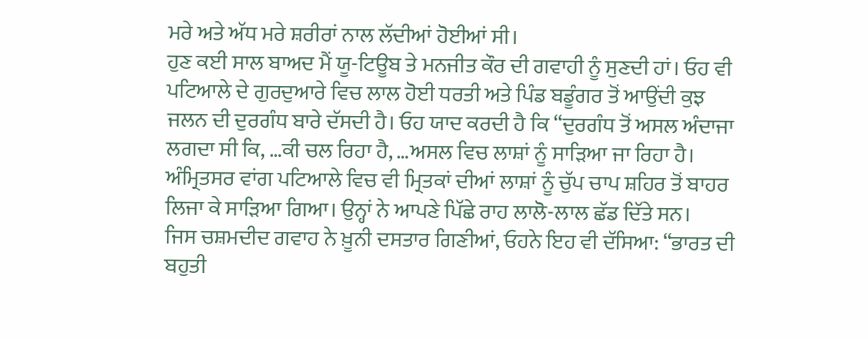ਮਰੇ ਅਤੇ ਅੱਧ ਮਰੇ ਸ਼ਰੀਰਾਂ ਨਾਲ ਲੱਦੀਆਂ ਹੋਈਆਂ ਸੀ।
ਹੁਣ ਕਈ ਸਾਲ ਬਾਅਦ ਮੈਂ ਯੂ-ਟਿਊਬ ਤੇ ਮਨਜੀਤ ਕੌਰ ਦੀ ਗਵਾਹੀ ਨੂੰ ਸੁਣਦੀ ਹਾਂ। ਓਹ ਵੀ ਪਟਿਆਲੇ ਦੇ ਗੁਰਦੁਆਰੇ ਵਿਚ ਲਾਲ ਹੋਈ ਧਰਤੀ ਅਤੇ ਪਿੰਡ ਬਡੂੰਗਰ ਤੋਂ ਆਉਂਦੀ ਕੁਝ ਜਲਨ ਦੀ ਦੁਰਗੰਧ ਬਾਰੇ ਦੱਸਦੀ ਹੈ। ਓਹ ਯਾਦ ਕਰਦੀ ਹੈ ਕਿ “ਦੁਰਗੰਧ ਤੋਂ ਅਸਲ ਅੰਦਾਜਾ ਲਗਦਾ ਸੀ ਕਿ, …ਕੀ ਚਲ ਰਿਹਾ ਹੈ, …ਅਸਲ ਵਿਚ ਲਾਸ਼ਾਂ ਨੂੰ ਸਾੜਿਆ ਜਾ ਰਿਹਾ ਹੈ। ਅੰਮ੍ਰਿਤਸਰ ਵਾਂਗ ਪਟਿਆਲੇ ਵਿਚ ਵੀ ਮ੍ਰਿਤਕਾਂ ਦੀਆਂ ਲਾਸ਼ਾਂ ਨੂੰ ਚੁੱਪ ਚਾਪ ਸ਼ਹਿਰ ਤੋਂ ਬਾਹਰ ਲਿਜਾ ਕੇ ਸਾੜਿਆ ਗਿਆ। ਉਨ੍ਹਾਂ ਨੇ ਆਪਣੇ ਪਿੱਛੇ ਰਾਹ ਲਾਲੋ-ਲਾਲ ਛੱਡ ਦਿੱਤੇ ਸਨ।
ਜਿਸ ਚਸ਼ਮਦੀਦ ਗਵਾਹ ਨੇ ਖ਼ੂਨੀ ਦਸਤਾਰ ਗਿਣੀਆਂ, ਓਹਨੇ ਇਹ ਵੀ ਦੱਸਿਆ: “ਭਾਰਤ ਦੀ ਬਹੁਤੀ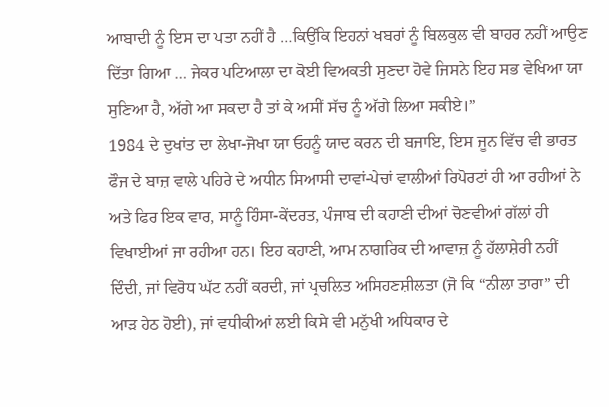ਆਬਾਦੀ ਨੂੰ ਇਸ ਦਾ ਪਤਾ ਨਹੀਂ ਹੈ …ਕਿਉਂਕਿ ਇਹਨਾਂ ਖਬਰਾਂ ਨੂੰ ਬਿਲਕੁਲ ਵੀ ਬਾਹਰ ਨਹੀਂ ਆਉਣ ਦਿੱਤਾ ਗਿਆ … ਜੇਕਰ ਪਟਿਆਲਾ ਦਾ ਕੋਈ ਵਿਅਕਤੀ ਸੁਣਦਾ ਹੋਵੇ ਜਿਸਨੇ ਇਹ ਸਭ ਵੇਖਿਆ ਯਾ ਸੁਣਿਆ ਹੈ, ਅੱਗੇ ਆ ਸਕਦਾ ਹੈ ਤਾਂ ਕੇ ਅਸੀਂ ਸੱਚ ਨੂੰ ਅੱਗੇ ਲਿਆ ਸਕੀਏ।”
1984 ਦੇ ਦੁਖਾਂਤ ਦਾ ਲੇਖਾ-ਜੋਖਾ ਯਾ ਓਹਨੂੰ ਯਾਦ ਕਰਨ ਦੀ ਬਜਾਇ, ਇਸ ਜੂਨ ਵਿੱਚ ਵੀ ਭਾਰਤ ਫੌਜ ਦੇ ਬਾਜ਼ ਵਾਲੇ ਪਹਿਰੇ ਦੇ ਅਧੀਨ ਸਿਆਸੀ ਦਾਵਾਂ-ਪੇਚਾਂ ਵਾਲੀਆਂ ਰਿਪੋਰਟਾਂ ਹੀ ਆ ਰਹੀਆਂ ਨੇ ਅਤੇ ਫਿਰ ਇਕ ਵਾਰ, ਸਾਨੂੰ ਹਿੰਸਾ-ਕੇਂਦਰਤ, ਪੰਜਾਬ ਦੀ ਕਹਾਣੀ ਦੀਆਂ ਚੋਣਵੀਆਂ ਗੱਲਾਂ ਹੀ ਵਿਖਾਈਆਂ ਜਾ ਰਹੀਆ ਹਨ। ਇਹ ਕਹਾਣੀ, ਆਮ ਨਾਗਰਿਕ ਦੀ ਆਵਾਜ਼ ਨੂੰ ਹੱਲਾਸ਼ੇਰੀ ਨਹੀਂ ਦਿੰਦੀ, ਜਾਂ ਵਿਰੋਧ ਘੱਟ ਨਹੀਂ ਕਰਦੀ, ਜਾਂ ਪ੍ਰਚਲਿਤ ਅਸਿਹਣਸ਼ੀਲਤਾ (ਜੋ ਕਿ “ਨੀਲਾ ਤਾਰਾ” ਦੀ ਆੜ ਹੇਠ ਹੋਈ), ਜਾਂ ਵਧੀਕੀਆਂ ਲਈ ਕਿਸੇ ਵੀ ਮਨੁੱਖੀ ਅਧਿਕਾਰ ਦੇ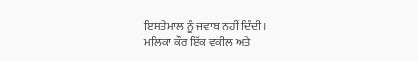ਇਸਤੇਮਾਲ ਨੂੰ ਜਵਾਬ ਨਹੀਂ ਦਿੰਦੀ।
ਮਲਿਕਾ ਕੌਰ ਇੱਕ ਵਕੀਲ ਅਤੇ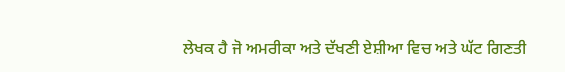ਲੇਖਕ ਹੈ ਜੋ ਅਮਰੀਕਾ ਅਤੇ ਦੱਖਣੀ ਏਸ਼ੀਆ ਵਿਚ ਅਤੇ ਘੱਟ ਗਿਣਤੀ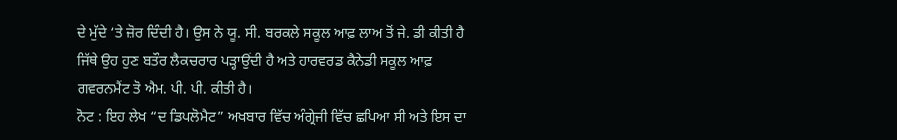ਦੇ ਮੁੱਦੇ ‘ਤੇ ਜ਼ੋਰ ਦਿੰਦੀ ਹੈ। ਉਸ ਨੇ ਯੂ. ਸੀ. ਬਰਕਲੇ ਸਕੂਲ ਆਫ਼ ਲਾਅ ਤੋਂ ਜੇ. ਡੀ ਕੀਤੀ ਹੈ ਜਿੱਥੇ ਉਹ ਹੁਣ ਬਤੌਰ ਲੈਕਚਰਾਰ ਪੜ੍ਹਾਉਂਦੀ ਹੈ ਅਤੇ ਹਾਰਵਰਡ ਕੈਨੇਡੀ ਸਕੂਲ ਆਫ਼ ਗਵਰਨਮੈਂਟ ਤੋ ਐਮ. ਪੀ. ਪੀ. ਕੀਤੀ ਹੈ।
ਨੋਟ : ਇਹ ਲੇਖ “ਦ ਡਿਪਲੋਮੈਟ” ਅਖਬਾਰ ਵਿੱਚ ਅੰਗ੍ਰੇਜੀ ਵਿੱਚ ਛਪਿਆ ਸੀ ਅਤੇ ਇਸ ਦਾ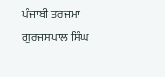ਪੰਜਾਬੀ ਤਰਜਮਾ ਗੁਰਜਸਪਾਲ ਸਿੰਘ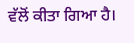ਵੱਲੋਂ ਕੀਤਾ ਗਿਆ ਹੈ।